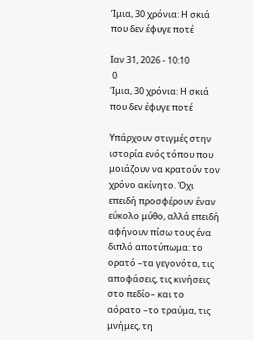Ίμια, 30 χρόνια: Η σκιά που δεν έφυγε ποτέ

Ιαν 31, 2026 - 10:10
 0
Ίμια, 30 χρόνια: Η σκιά που δεν έφυγε ποτέ

Υπάρχουν στιγμές στην ιστορία ενός τόπου που μοιάζουν να κρατούν τον χρόνο ακίνητο. Όχι επειδή προσφέρουν έναν εύκολο μύθο, αλλά επειδή αφήνουν πίσω τους ένα διπλό αποτύπωμα: το ορατό –τα γεγονότα, τις αποφάσεις, τις κινήσεις στο πεδίο– και το αόρατο –το τραύμα, τις μνήμες, τη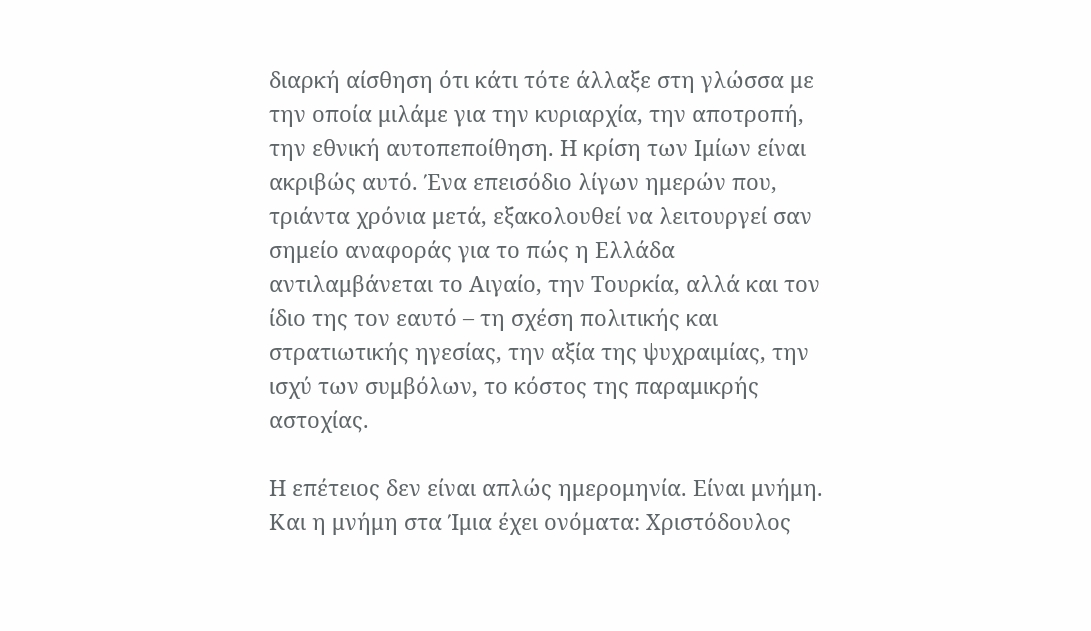διαρκή αίσθηση ότι κάτι τότε άλλαξε στη γλώσσα με την οποία μιλάμε για την κυριαρχία, την αποτροπή, την εθνική αυτοπεποίθηση. Η κρίση των Ιμίων είναι ακριβώς αυτό. Ένα επεισόδιο λίγων ημερών που, τριάντα χρόνια μετά, εξακολουθεί να λειτουργεί σαν σημείο αναφοράς για το πώς η Ελλάδα αντιλαμβάνεται το Αιγαίο, την Τουρκία, αλλά και τον ίδιο της τον εαυτό – τη σχέση πολιτικής και στρατιωτικής ηγεσίας, την αξία της ψυχραιμίας, την ισχύ των συμβόλων, το κόστος της παραμικρής αστοχίας.

Η επέτειος δεν είναι απλώς ημερομηνία. Είναι μνήμη. Και η μνήμη στα Ίμια έχει ονόματα: Χριστόδουλος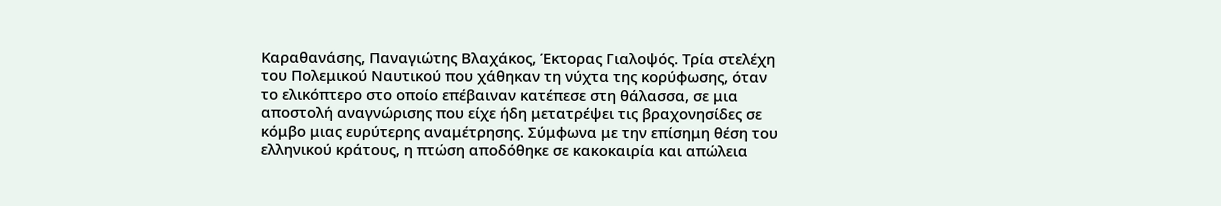Καραθανάσης, Παναγιώτης Βλαχάκος, Έκτορας Γιαλοψός. Τρία στελέχη του Πολεμικού Ναυτικού που χάθηκαν τη νύχτα της κορύφωσης, όταν το ελικόπτερο στο οποίο επέβαιναν κατέπεσε στη θάλασσα, σε μια αποστολή αναγνώρισης που είχε ήδη μετατρέψει τις βραχονησίδες σε κόμβο μιας ευρύτερης αναμέτρησης. Σύμφωνα με την επίσημη θέση του ελληνικού κράτους, η πτώση αποδόθηκε σε κακοκαιρία και απώλεια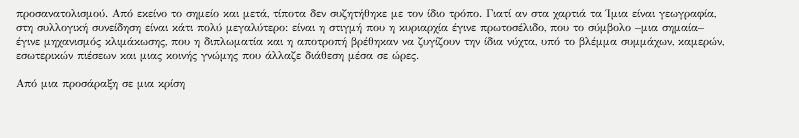προσανατολισμού. Από εκείνο το σημείο και μετά, τίποτα δεν συζητήθηκε με τον ίδιο τρόπο. Γιατί αν στα χαρτιά τα Ίμια είναι γεωγραφία, στη συλλογική συνείδηση είναι κάτι πολύ μεγαλύτερο: είναι η στιγμή που η κυριαρχία έγινε πρωτοσέλιδο, που το σύμβολο –μια σημαία– έγινε μηχανισμός κλιμάκωσης, που η διπλωματία και η αποτροπή βρέθηκαν να ζυγίζουν την ίδια νύχτα, υπό το βλέμμα συμμάχων, καμερών, εσωτερικών πιέσεων και μιας κοινής γνώμης που άλλαζε διάθεση μέσα σε ώρες.

Από μια προσάραξη σε μια κρίση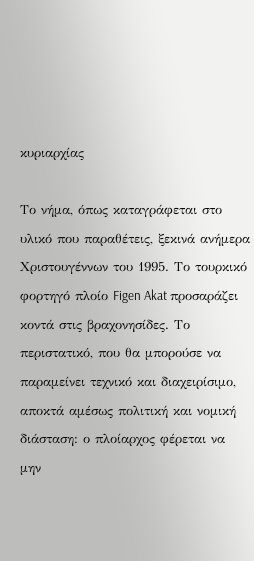κυριαρχίας

Το νήμα, όπως καταγράφεται στο υλικό που παραθέτεις, ξεκινά ανήμερα Χριστουγέννων του 1995. Το τουρκικό φορτηγό πλοίο Figen Akat προσαράζει κοντά στις βραχονησίδες. Το περιστατικό, που θα μπορούσε να παραμείνει τεχνικό και διαχειρίσιμο, αποκτά αμέσως πολιτική και νομική διάσταση: ο πλοίαρχος φέρεται να μην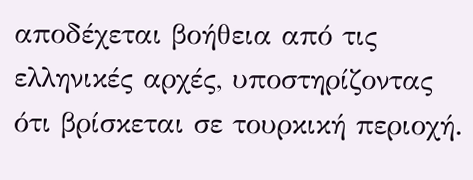αποδέχεται βοήθεια από τις ελληνικές αρχές, υποστηρίζοντας ότι βρίσκεται σε τουρκική περιοχή.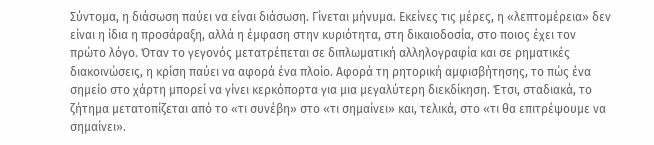Σύντομα, η διάσωση παύει να είναι διάσωση. Γίνεται μήνυμα. Εκείνες τις μέρες, η «λεπτομέρεια» δεν είναι η ίδια η προσάραξη, αλλά η έμφαση στην κυριότητα, στη δικαιοδοσία, στο ποιος έχει τον πρώτο λόγο. Όταν το γεγονός μετατρέπεται σε διπλωματική αλληλογραφία και σε ρηματικές διακοινώσεις, η κρίση παύει να αφορά ένα πλοίο. Αφορά τη ρητορική αμφισβήτησης, το πώς ένα σημείο στο χάρτη μπορεί να γίνει κερκόπορτα για μια μεγαλύτερη διεκδίκηση. Έτσι, σταδιακά, το ζήτημα μετατοπίζεται από το «τι συνέβη» στο «τι σημαίνει» και, τελικά, στο «τι θα επιτρέψουμε να σημαίνει».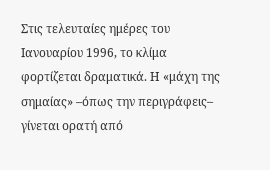Στις τελευταίες ημέρες του Ιανουαρίου 1996, το κλίμα φορτίζεται δραματικά. Η «μάχη της σημαίας» –όπως την περιγράφεις– γίνεται ορατή από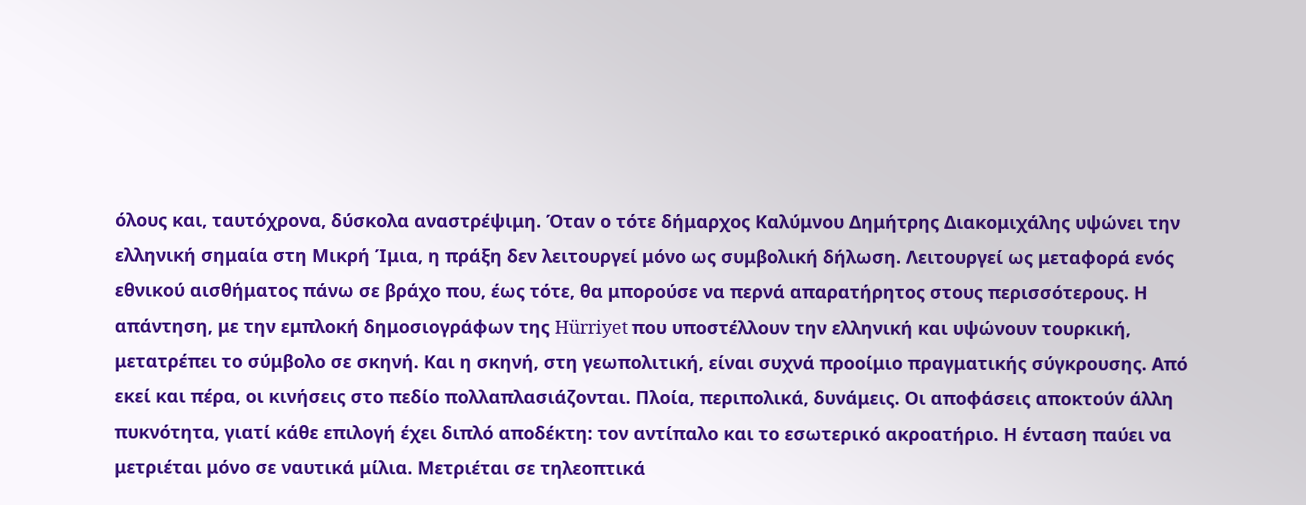όλους και, ταυτόχρονα, δύσκολα αναστρέψιμη. Όταν ο τότε δήμαρχος Καλύμνου Δημήτρης Διακομιχάλης υψώνει την ελληνική σημαία στη Μικρή Ίμια, η πράξη δεν λειτουργεί μόνο ως συμβολική δήλωση. Λειτουργεί ως μεταφορά ενός εθνικού αισθήματος πάνω σε βράχο που, έως τότε, θα μπορούσε να περνά απαρατήρητος στους περισσότερους. Η απάντηση, με την εμπλοκή δημοσιογράφων της Hürriyet που υποστέλλουν την ελληνική και υψώνουν τουρκική, μετατρέπει το σύμβολο σε σκηνή. Και η σκηνή, στη γεωπολιτική, είναι συχνά προοίμιο πραγματικής σύγκρουσης. Από εκεί και πέρα, οι κινήσεις στο πεδίο πολλαπλασιάζονται. Πλοία, περιπολικά, δυνάμεις. Οι αποφάσεις αποκτούν άλλη πυκνότητα, γιατί κάθε επιλογή έχει διπλό αποδέκτη: τον αντίπαλο και το εσωτερικό ακροατήριο. Η ένταση παύει να μετριέται μόνο σε ναυτικά μίλια. Μετριέται σε τηλεοπτικά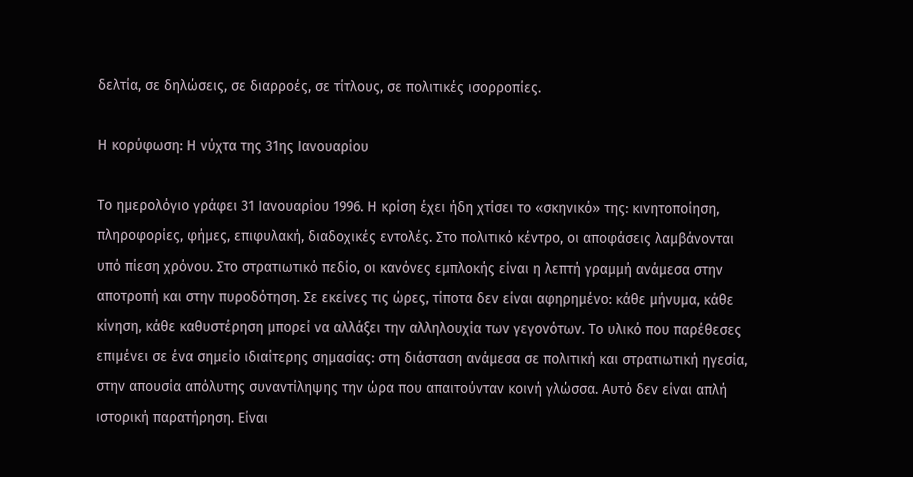δελτία, σε δηλώσεις, σε διαρροές, σε τίτλους, σε πολιτικές ισορροπίες.

Η κορύφωση: Η νύχτα της 31ης Ιανουαρίου

Το ημερολόγιο γράφει 31 Ιανουαρίου 1996. Η κρίση έχει ήδη χτίσει το «σκηνικό» της: κινητοποίηση, πληροφορίες, φήμες, επιφυλακή, διαδοχικές εντολές. Στο πολιτικό κέντρο, οι αποφάσεις λαμβάνονται υπό πίεση χρόνου. Στο στρατιωτικό πεδίο, οι κανόνες εμπλοκής είναι η λεπτή γραμμή ανάμεσα στην αποτροπή και στην πυροδότηση. Σε εκείνες τις ώρες, τίποτα δεν είναι αφηρημένο: κάθε μήνυμα, κάθε κίνηση, κάθε καθυστέρηση μπορεί να αλλάξει την αλληλουχία των γεγονότων. Το υλικό που παρέθεσες επιμένει σε ένα σημείο ιδιαίτερης σημασίας: στη διάσταση ανάμεσα σε πολιτική και στρατιωτική ηγεσία, στην απουσία απόλυτης συναντίληψης την ώρα που απαιτούνταν κοινή γλώσσα. Αυτό δεν είναι απλή ιστορική παρατήρηση. Είναι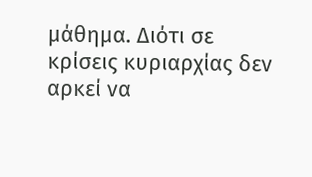μάθημα. Διότι σε κρίσεις κυριαρχίας δεν αρκεί να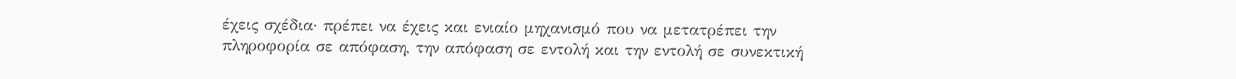έχεις σχέδια· πρέπει να έχεις και ενιαίο μηχανισμό που να μετατρέπει την πληροφορία σε απόφαση, την απόφαση σε εντολή και την εντολή σε συνεκτική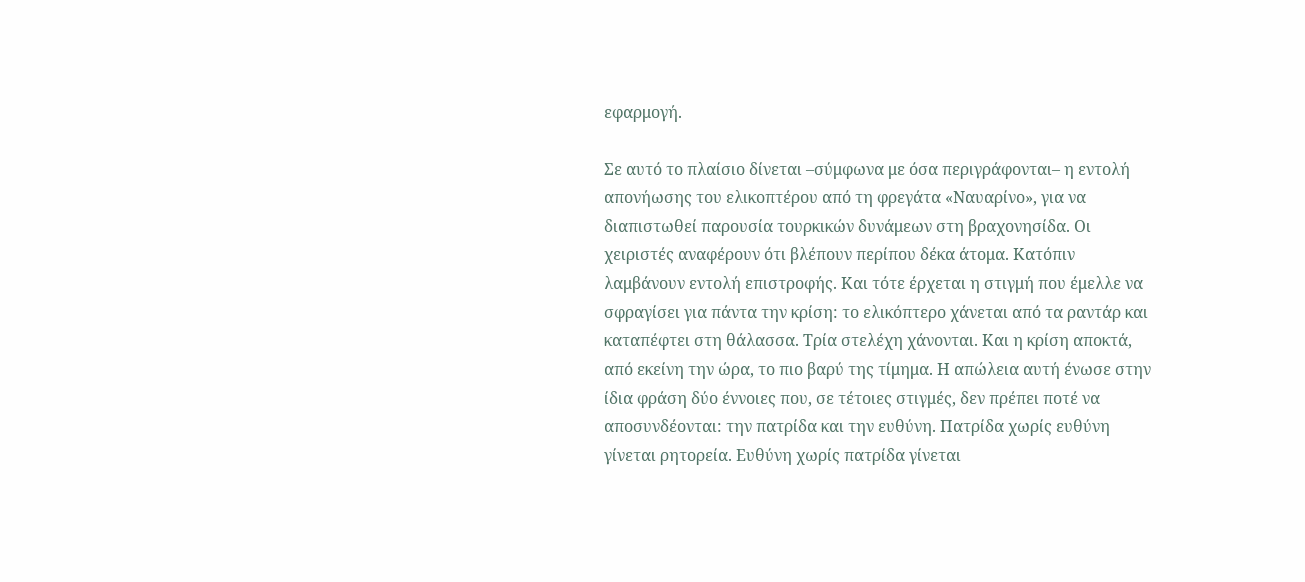εφαρμογή.

Σε αυτό το πλαίσιο δίνεται –σύμφωνα με όσα περιγράφονται– η εντολή απονήωσης του ελικοπτέρου από τη φρεγάτα «Ναυαρίνο», για να διαπιστωθεί παρουσία τουρκικών δυνάμεων στη βραχονησίδα. Οι χειριστές αναφέρουν ότι βλέπουν περίπου δέκα άτομα. Κατόπιν λαμβάνουν εντολή επιστροφής. Και τότε έρχεται η στιγμή που έμελλε να σφραγίσει για πάντα την κρίση: το ελικόπτερο χάνεται από τα ραντάρ και καταπέφτει στη θάλασσα. Τρία στελέχη χάνονται. Και η κρίση αποκτά, από εκείνη την ώρα, το πιο βαρύ της τίμημα. Η απώλεια αυτή ένωσε στην ίδια φράση δύο έννοιες που, σε τέτοιες στιγμές, δεν πρέπει ποτέ να αποσυνδέονται: την πατρίδα και την ευθύνη. Πατρίδα χωρίς ευθύνη γίνεται ρητορεία. Ευθύνη χωρίς πατρίδα γίνεται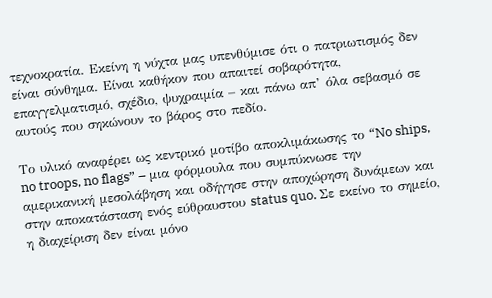τεχνοκρατία. Εκείνη η νύχτα μας υπενθύμισε ότι ο πατριωτισμός δεν είναι σύνθημα. Είναι καθήκον που απαιτεί σοβαρότητα, επαγγελματισμό, σχέδιο, ψυχραιμία – και πάνω απ’ όλα σεβασμό σε αυτούς που σηκώνουν το βάρος στο πεδίο.

Το υλικό αναφέρει ως κεντρικό μοτίβο αποκλιμάκωσης το “No ships, no troops, no flags” – μια φόρμουλα που συμπύκνωσε την αμερικανική μεσολάβηση και οδήγησε στην αποχώρηση δυνάμεων και στην αποκατάσταση ενός εύθραυστου status quo. Σε εκείνο το σημείο, η διαχείριση δεν είναι μόνο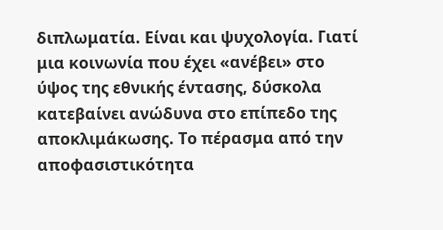διπλωματία. Είναι και ψυχολογία. Γιατί μια κοινωνία που έχει «ανέβει» στο ύψος της εθνικής έντασης, δύσκολα κατεβαίνει ανώδυνα στο επίπεδο της αποκλιμάκωσης. Το πέρασμα από την αποφασιστικότητα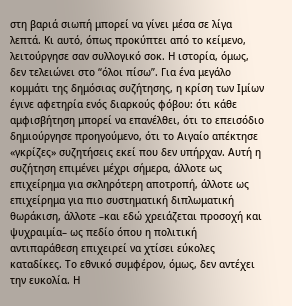στη βαριά σιωπή μπορεί να γίνει μέσα σε λίγα λεπτά. Κι αυτό, όπως προκύπτει από το κείμενο, λειτούργησε σαν συλλογικό σοκ. Η ιστορία, όμως, δεν τελειώνει στο “όλοι πίσω”. Για ένα μεγάλο κομμάτι της δημόσιας συζήτησης, η κρίση των Ιμίων έγινε αφετηρία ενός διαρκούς φόβου: ότι κάθε αμφισβήτηση μπορεί να επανέλθει, ότι το επεισόδιο δημιούργησε προηγούμενο, ότι το Αιγαίο απέκτησε «γκρίζες» συζητήσεις εκεί που δεν υπήρχαν. Αυτή η συζήτηση επιμένει μέχρι σήμερα, άλλοτε ως επιχείρημα για σκληρότερη αποτροπή, άλλοτε ως επιχείρημα για πιο συστηματική διπλωματική θωράκιση, άλλοτε –και εδώ χρειάζεται προσοχή και ψυχραιμία– ως πεδίο όπου η πολιτική αντιπαράθεση επιχειρεί να χτίσει εύκολες καταδίκες. Το εθνικό συμφέρον, όμως, δεν αντέχει την ευκολία. Η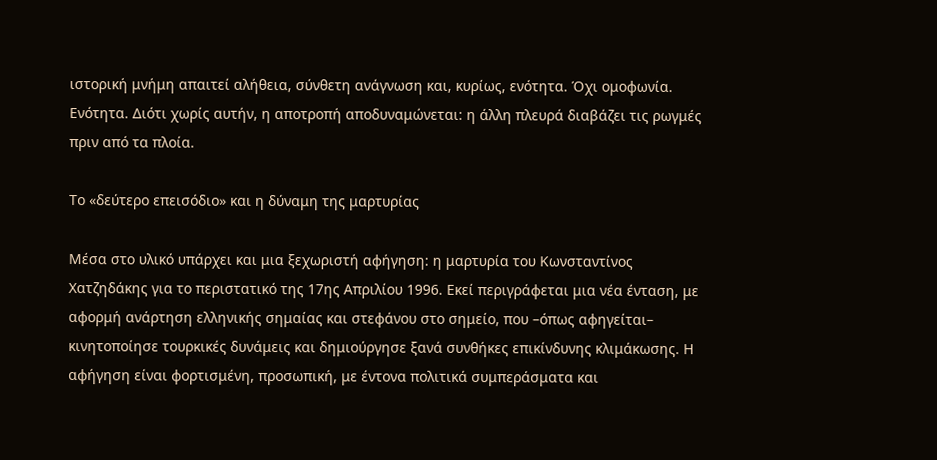ιστορική μνήμη απαιτεί αλήθεια, σύνθετη ανάγνωση και, κυρίως, ενότητα. Όχι ομοφωνία. Ενότητα. Διότι χωρίς αυτήν, η αποτροπή αποδυναμώνεται: η άλλη πλευρά διαβάζει τις ρωγμές πριν από τα πλοία.

Το «δεύτερο επεισόδιο» και η δύναμη της μαρτυρίας

Μέσα στο υλικό υπάρχει και μια ξεχωριστή αφήγηση: η μαρτυρία του Κωνσταντίνος Χατζηδάκης για το περιστατικό της 17ης Απριλίου 1996. Εκεί περιγράφεται μια νέα ένταση, με αφορμή ανάρτηση ελληνικής σημαίας και στεφάνου στο σημείο, που –όπως αφηγείται– κινητοποίησε τουρκικές δυνάμεις και δημιούργησε ξανά συνθήκες επικίνδυνης κλιμάκωσης. Η αφήγηση είναι φορτισμένη, προσωπική, με έντονα πολιτικά συμπεράσματα και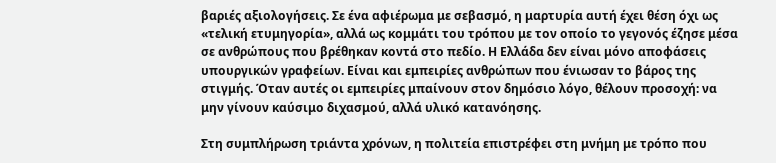βαριές αξιολογήσεις. Σε ένα αφιέρωμα με σεβασμό, η μαρτυρία αυτή έχει θέση όχι ως «τελική ετυμηγορία», αλλά ως κομμάτι του τρόπου με τον οποίο το γεγονός έζησε μέσα σε ανθρώπους που βρέθηκαν κοντά στο πεδίο. Η Ελλάδα δεν είναι μόνο αποφάσεις υπουργικών γραφείων. Είναι και εμπειρίες ανθρώπων που ένιωσαν το βάρος της στιγμής. Όταν αυτές οι εμπειρίες μπαίνουν στον δημόσιο λόγο, θέλουν προσοχή: να μην γίνουν καύσιμο διχασμού, αλλά υλικό κατανόησης.

Στη συμπλήρωση τριάντα χρόνων, η πολιτεία επιστρέφει στη μνήμη με τρόπο που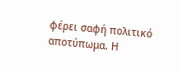φέρει σαφή πολιτικό αποτύπωμα. Η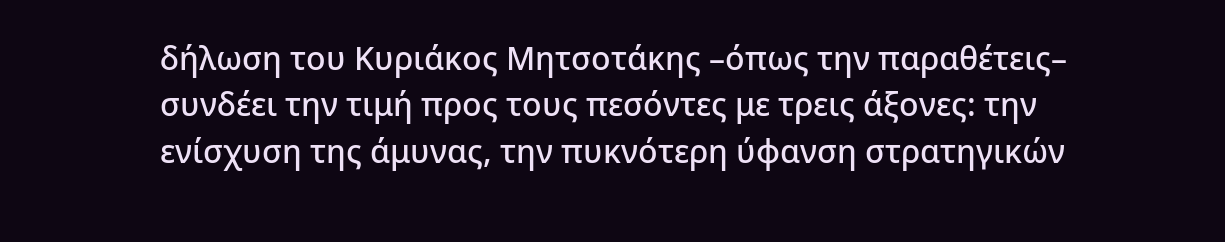δήλωση του Κυριάκος Μητσοτάκης –όπως την παραθέτεις– συνδέει την τιμή προς τους πεσόντες με τρεις άξονες: την ενίσχυση της άμυνας, την πυκνότερη ύφανση στρατηγικών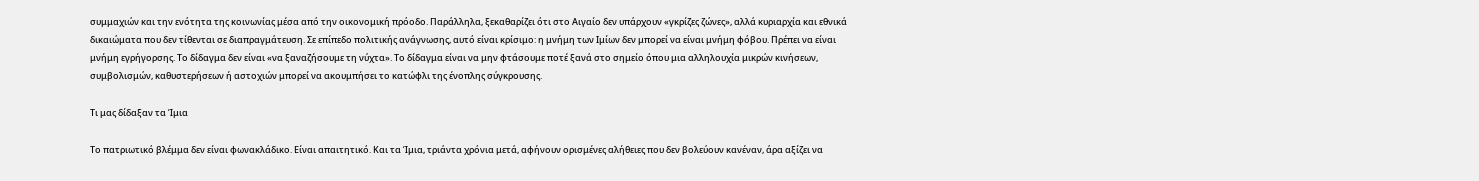συμμαχιών και την ενότητα της κοινωνίας μέσα από την οικονομική πρόοδο. Παράλληλα, ξεκαθαρίζει ότι στο Αιγαίο δεν υπάρχουν «γκρίζες ζώνες», αλλά κυριαρχία και εθνικά δικαιώματα που δεν τίθενται σε διαπραγμάτευση. Σε επίπεδο πολιτικής ανάγνωσης, αυτό είναι κρίσιμο: η μνήμη των Ιμίων δεν μπορεί να είναι μνήμη φόβου. Πρέπει να είναι μνήμη εγρήγορσης. Το δίδαγμα δεν είναι «να ξαναζήσουμε τη νύχτα». Το δίδαγμα είναι να μην φτάσουμε ποτέ ξανά στο σημείο όπου μια αλληλουχία μικρών κινήσεων, συμβολισμών, καθυστερήσεων ή αστοχιών μπορεί να ακουμπήσει το κατώφλι της ένοπλης σύγκρουσης.

Τι μας δίδαξαν τα Ίμια

Το πατριωτικό βλέμμα δεν είναι φωνακλάδικο. Είναι απαιτητικό. Και τα Ίμια, τριάντα χρόνια μετά, αφήνουν ορισμένες αλήθειες που δεν βολεύουν κανέναν, άρα αξίζει να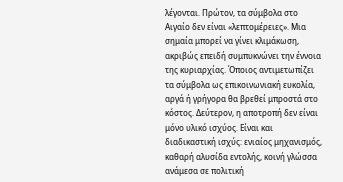λέγονται. Πρώτον, τα σύμβολα στο Αιγαίο δεν είναι «λεπτομέρειες». Μια σημαία μπορεί να γίνει κλιμάκωση, ακριβώς επειδή συμπυκνώνει την έννοια της κυριαρχίας. Όποιος αντιμετωπίζει τα σύμβολα ως επικοινωνιακή ευκολία, αργά ή γρήγορα θα βρεθεί μπροστά στο κόστος. Δεύτερον, η αποτροπή δεν είναι μόνο υλικό ισχύος. Είναι και διαδικαστική ισχύς: ενιαίος μηχανισμός, καθαρή αλυσίδα εντολής, κοινή γλώσσα ανάμεσα σε πολιτική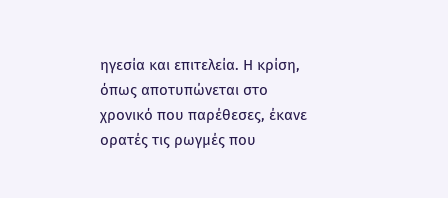ηγεσία και επιτελεία. Η κρίση, όπως αποτυπώνεται στο χρονικό που παρέθεσες, έκανε ορατές τις ρωγμές που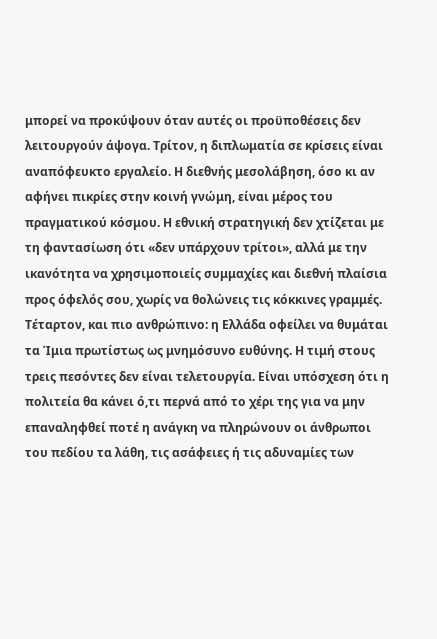μπορεί να προκύψουν όταν αυτές οι προϋποθέσεις δεν λειτουργούν άψογα. Τρίτον, η διπλωματία σε κρίσεις είναι αναπόφευκτο εργαλείο. Η διεθνής μεσολάβηση, όσο κι αν αφήνει πικρίες στην κοινή γνώμη, είναι μέρος του πραγματικού κόσμου. Η εθνική στρατηγική δεν χτίζεται με τη φαντασίωση ότι «δεν υπάρχουν τρίτοι», αλλά με την ικανότητα να χρησιμοποιείς συμμαχίες και διεθνή πλαίσια προς όφελός σου, χωρίς να θολώνεις τις κόκκινες γραμμές. Τέταρτον, και πιο ανθρώπινο: η Ελλάδα οφείλει να θυμάται τα Ίμια πρωτίστως ως μνημόσυνο ευθύνης. Η τιμή στους τρεις πεσόντες δεν είναι τελετουργία. Είναι υπόσχεση ότι η πολιτεία θα κάνει ό,τι περνά από το χέρι της για να μην επαναληφθεί ποτέ η ανάγκη να πληρώνουν οι άνθρωποι του πεδίου τα λάθη, τις ασάφειες ή τις αδυναμίες των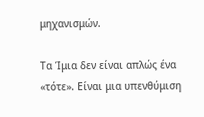μηχανισμών.

Τα Ίμια δεν είναι απλώς ένα «τότε». Είναι μια υπενθύμιση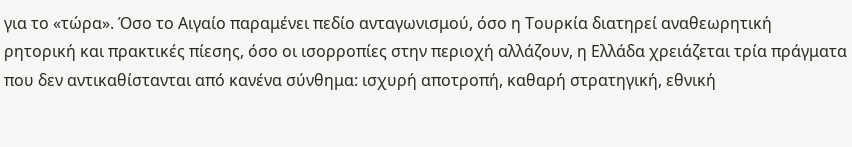για το «τώρα». Όσο το Αιγαίο παραμένει πεδίο ανταγωνισμού, όσο η Τουρκία διατηρεί αναθεωρητική ρητορική και πρακτικές πίεσης, όσο οι ισορροπίες στην περιοχή αλλάζουν, η Ελλάδα χρειάζεται τρία πράγματα που δεν αντικαθίστανται από κανένα σύνθημα: ισχυρή αποτροπή, καθαρή στρατηγική, εθνική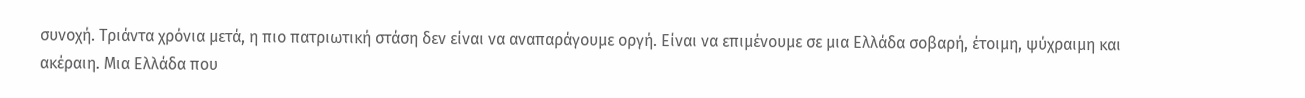συνοχή. Τριάντα χρόνια μετά, η πιο πατριωτική στάση δεν είναι να αναπαράγουμε οργή. Είναι να επιμένουμε σε μια Ελλάδα σοβαρή, έτοιμη, ψύχραιμη και ακέραιη. Μια Ελλάδα που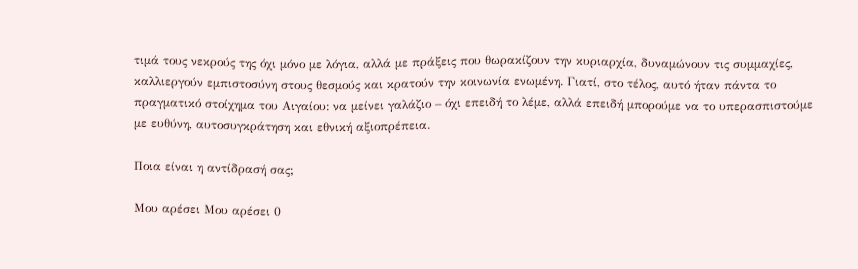τιμά τους νεκρούς της όχι μόνο με λόγια, αλλά με πράξεις που θωρακίζουν την κυριαρχία, δυναμώνουν τις συμμαχίες, καλλιεργούν εμπιστοσύνη στους θεσμούς και κρατούν την κοινωνία ενωμένη. Γιατί, στο τέλος, αυτό ήταν πάντα το πραγματικό στοίχημα του Αιγαίου: να μείνει γαλάζιο – όχι επειδή το λέμε, αλλά επειδή μπορούμε να το υπερασπιστούμε με ευθύνη, αυτοσυγκράτηση και εθνική αξιοπρέπεια.

Ποια είναι η αντίδρασή σας;

Μου αρέσει Μου αρέσει 0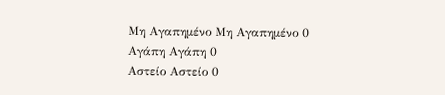Μη Αγαπημένο Μη Αγαπημένο 0
Αγάπη Αγάπη 0
Αστείο Αστείο 0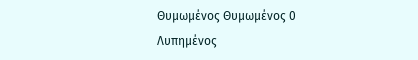Θυμωμένος Θυμωμένος 0
Λυπημένος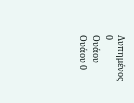Λυπημένος 0
Ουάου Ουάου 0